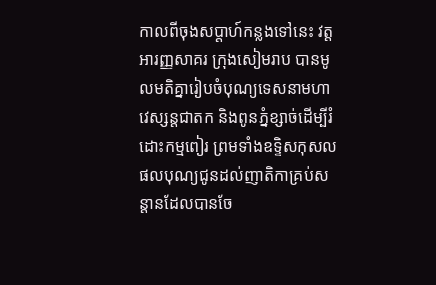កាលពីចុងសប្តាហ៍កន្លងទៅនេះ វត្តអារញ្ញសាគរ ក្រុងសៀមរាប បានមូលមតិគ្នារៀបចំបុណ្យទេសនាមហាវេស្សន្តជាតក និងពូនភ្នំខ្សាច់ដើម្បីរំដោះកម្មពៀរ ព្រមទាំងឧទ្ទិសកុសលផលបុណ្យជូនដល់ញាតិកាគ្រប់សន្តានដែលបានចែ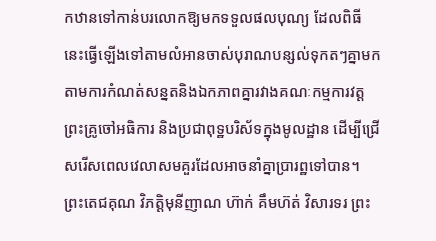កឋានទៅកាន់បរលោកឱ្យមកទទួលផលបុណ្យ ដែលពិធីនេះធ្វើឡើងទៅតាមលំអានចាស់បុរាណបន្សល់ទុកតៗគ្នាមក តាមការកំណត់សន្នតនិងឯកភាពគ្នារវាងគណៈកម្មការវត្ត ព្រះគ្រូចៅអធិការ និងប្រជាពុទ្ឋបរិស័ទក្នុងមូលដ្ឋាន ដើម្បីជ្រើសរើសពេលវេលាសមគួរដែលអាចនាំគ្នាប្រារព្ឋទៅបាន។
ព្រះតេជគុណ វិភត្តិមុនីញាណ ហ៊ាក់ គឹមហ៊ត់ វិសារទរ ព្រះ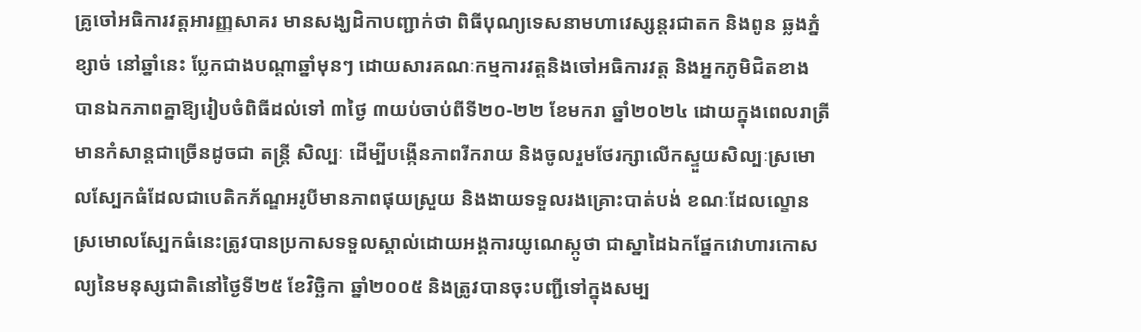គ្រូចៅអធិការវត្តអារញ្ញសាគរ មានសង្ឃដិកាបញ្ជាក់ថា ពិធីបុណ្យទេសនាមហាវេស្សន្តរជាតក និងពូន ឆ្លងភ្នំខ្សាច់ នៅឆ្នាំនេះ ប្លែកជាងបណ្តាឆ្នាំមុនៗ ដោយសារគណៈកម្មការវត្តនិងចៅអធិការវត្ត និងអ្នកភូមិជិតខាង បានឯកភាពគ្នាឱ្យរៀបចំពិធីដល់ទៅ ៣ថ្ងៃ ៣យប់ចាប់ពីទី២០-២២ ខែមករា ឆ្នាំ២០២៤ ដោយក្នុងពេលរាត្រី មានកំសាន្តជាច្រើនដូចជា តន្រ្តី សិល្បៈ ដើម្បីបង្កើនភាពរីករាយ និងចូលរួមថែរក្សាលើកស្ទួយសិល្បៈស្រមោលស្បែកធំដែលជាបេតិកភ័ណ្ឌអរូបីមានភាពផុយស្រួយ និងងាយទទួលរងគ្រោះបាត់បង់ ខណៈដែលល្ខោនស្រមោលស្បែកធំនេះត្រូវបានប្រកាសទទួលស្គាល់ដោយអង្គការយូណេស្កូថា ជាស្នាដៃឯកផ្នែកវោហារកោសល្យនៃមនុស្សជាតិនៅថ្ងៃទី២៥ ខែវិច្ឆិកា ឆ្នាំ២០០៥ និងត្រូវបានចុះបញ្ជីទៅក្នុងសម្ប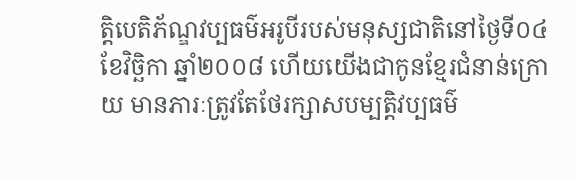ត្តិបេតិភ័ណ្ឌវប្បធម៌អរូបីរបស់មនុស្សជាតិនៅថ្ងៃទី០៤ ខែវិច្ឆិកា ឆ្នាំ២០០៨ ហើយយើងជាកូនខ្មែរជំនាន់ក្រោយ មានភារៈត្រូវតែថែរក្សាសបម្បត្តិវប្បធម៌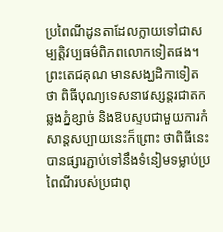ប្រពៃណីដូនតាដែលក្លាយទៅជាសម្បត្តិវប្បធម៌ពិភពលោកទៀតផង។
ព្រះតេជគុណ មានសង្ឃដិកាទៀតថា ពិធីបុណ្យទេសនាវេស្សន្តរជាតក ឆ្លងភ្នំខ្សាច់ និងឱបស្ទបជាមួយការកំសាន្តសប្បាយនេះក៏ព្រោះ ថាពិធីនេះ បានផ្សារភ្ជាប់ទៅនឹងទំនៀមទម្លាប់ប្រពៃណីរបស់ប្រជាពុ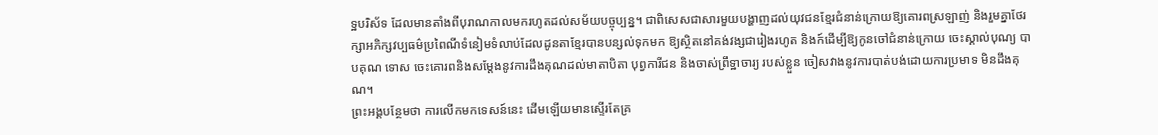ទ្ឋបរិស័ទ ដែលមានតាំងពីបុរាណកាលមករហូតដល់សម័យបច្ចុប្បន្ន។ ជាពិសេសជាសារមួយបង្ហាញដល់យុវជនខ្មែរជំនាន់ក្រោយឱ្យគោរពស្រឡាញ់ និងរួមគ្នាថែរក្សាអភិក្សវប្បធម៌ប្រពៃណីទំនៀមទំលាប់ដែលដូនតាខ្មែរបានបន្សល់ទុកមក ឱ្យស្ថិតនៅគង់វង្សជារៀងរហូត និងក៍ដើម្បីឱ្យកូនចៅជំនាន់ក្រោយ ចេះស្គាល់បុណ្យ បាបគុណ ទោស ចេះគោរពនិងសម្តែងនូវការដឹងគុណដល់មាតាបិតា បុព្វការីជន និងចាស់ព្រឹទ្ឋាចារ្យ របស់ខ្លួន ចៀសវាងនូវការបាត់បង់ដោយការប្រមាទ មិនដឹងគុណ។
ព្រះអង្គបន្ថែមថា ការលើកមកទេសន៍នេះ ដើមឡើយមានស្ទើរតែគ្រ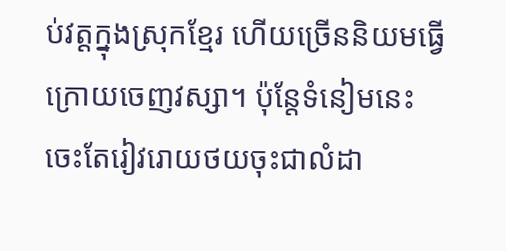ប់វត្តក្នុងស្រុកខ្មែរ ហើយច្រើននិយមធ្វើក្រោយចេញវស្សា។ ប៉ុន្តែទំនៀមនេះ ចេះតែរៀវរោយថយចុះជាលំដា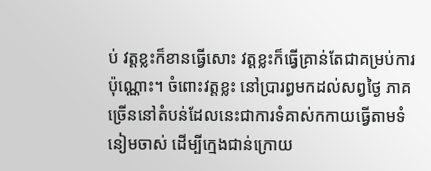ប់ វត្តខ្លះក៏ខានធ្វើសោះ វត្តខ្លះក៏ធ្វើគ្រាន់តែជាគម្រប់ការប៉ុណ្ណោះ។ ចំពោះវត្តខ្លះ នៅប្រារព្ធមកដល់សព្វថ្ងៃ ភាគច្រើននៅតំបន់ដែលនេះជាការទំគាស់កកាយធ្វើតាមទំនៀមចាស់ ដើម្បីក្មេងជាន់ក្រោយ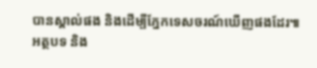បានស្គាល់ផង និងដើម្បីភ្នែកទេសចរណ៍ឃើញផងដែរ៕
អត្ថបទ និង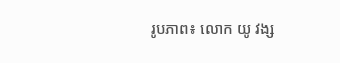រូបភាព៖ លោក យូ វង្ស